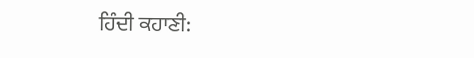ਹਿੰਦੀ ਕਹਾਣੀ: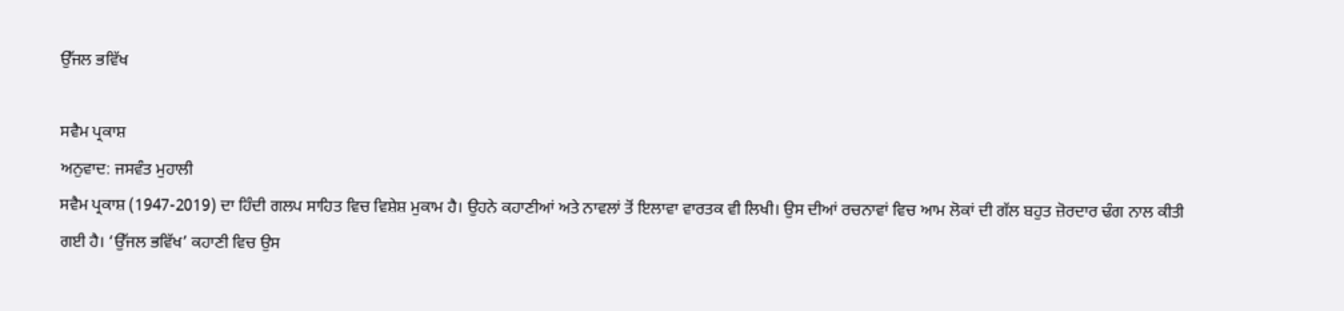ਉੱਜਲ ਭਵਿੱਖ

ਸਵੈਮ ਪ੍ਰਕਾਸ਼
ਅਨੁਵਾਦ: ਜਸਵੰਤ ਮੁਹਾਲੀ
ਸਵੈਮ ਪ੍ਰਕਾਸ਼ (1947-2019) ਦਾ ਹਿੰਦੀ ਗਲਪ ਸਾਹਿਤ ਵਿਚ ਵਿਸ਼ੇਸ਼ ਮੁਕਾਮ ਹੈ। ਉਹਨੇ ਕਹਾਣੀਆਂ ਅਤੇ ਨਾਵਲਾਂ ਤੋਂ ਇਲਾਵਾ ਵਾਰਤਕ ਵੀ ਲਿਖੀ। ਉਸ ਦੀਆਂ ਰਚਨਾਵਾਂ ਵਿਚ ਆਮ ਲੋਕਾਂ ਦੀ ਗੱਲ ਬਹੁਤ ਜ਼ੋਰਦਾਰ ਢੰਗ ਨਾਲ ਕੀਤੀ ਗਈ ਹੈ। ‘ਉੱਜਲ ਭਵਿੱਖ’ ਕਹਾਣੀ ਵਿਚ ਉਸ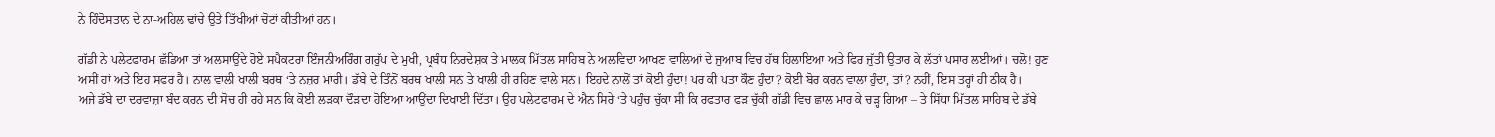ਨੇ ਹਿੰਦੋਸਤਾਨ ਦੇ ਨਾ-ਅਹਿਲ ਢਾਂਚੇ ਉਤੇ ਤਿੱਖੀਆਂ ਚੋਟਾਂ ਕੀਤੀਆਂ ਹਨ।

ਗੱਡੀ ਨੇ ਪਲੇਟਫਾਰਮ ਛੱਡਿਆ ਤਾਂ ਅਲਸਾਉਂਦੇ ਹੋਏ ਸਪੈਕਟਰਾ ਇੰਜਨੀਅਰਿੰਗ ਗਰੁੱਪ ਦੇ ਮੁਖੀ, ਪ੍ਰਬੰਧ ਨਿਰਦੇਸ਼ਕ ਤੇ ਮਾਲਕ ਮਿੱਤਲ ਸਾਹਿਬ ਨੇ ਅਲਵਿਦਾ ਆਖਣ ਵਾਲਿਆਂ ਦੇ ਜੁਆਬ ਵਿਚ ਹੱਥ ਹਿਲਾਇਆ ਅਤੇ ਫਿਰ ਜੁੱਤੀ ਉਤਾਰ ਕੇ ਲੱਤਾਂ ਪਸਾਰ ਲਈਆਂ। ਚਲੋ! ਹੁਣ ਅਸੀਂ ਹਾਂ ਅਤੇ ਇਹ ਸਫਰ ਹੈ। ਨਾਲ ਵਾਲੀ ਖਾਲੀ ਬਰਥ ‘ਤੇ ਨਜ਼ਰ ਮਾਰੀ। ਡੱਬੇ ਦੇ ਤਿੰਨੋਂ ਬਰਥ ਖਾਲੀ ਸਨ ਤੇ ਖਾਲੀ ਹੀ ਰਹਿਣ ਵਾਲੇ ਸਨ। ਇਹਦੇ ਨਾਲੋਂ ਤਾਂ ਕੋਈ ਹੁੰਦਾ! ਪਰ ਕੀ ਪਤਾ ਕੌਣ ਹੁੰਦਾ? ਕੋਈ ਬੋਰ ਕਰਨ ਵਾਲਾ ਹੁੰਦਾ, ਤਾਂ? ਨਹੀਂ, ਇਸ ਤਰ੍ਹਾਂ ਹੀ ਠੀਕ ਹੈ।
ਅਜੇ ਡੱਬੇ ਦਾ ਦਰਵਾਜ਼ਾ ਬੰਦ ਕਰਨ ਦੀ ਸੋਚ ਹੀ ਰਹੇ ਸਨ ਕਿ ਕੋਈ ਲੜਕਾ ਦੌੜਦਾ ਹੋਇਆ ਆਉਂਦਾ ਦਿਖਾਈ ਦਿੱਤਾ। ਉਹ ਪਲੇਟਫਾਰਮ ਦੇ ਐਨ ਸਿਰੇ ‘ਤੇ ਪਹੁੰਚ ਚੁੱਕਾ ਸੀ ਕਿ ਰਫਤਾਰ ਫੜ ਚੁੱਕੀ ਗੱਡੀ ਵਿਚ ਛਾਲ ਮਾਰ ਕੇ ਚੜ੍ਹ ਗਿਆ – ਤੇ ਸਿੱਧਾ ਮਿੱਤਲ ਸਾਹਿਬ ਦੇ ਡੱਬੇ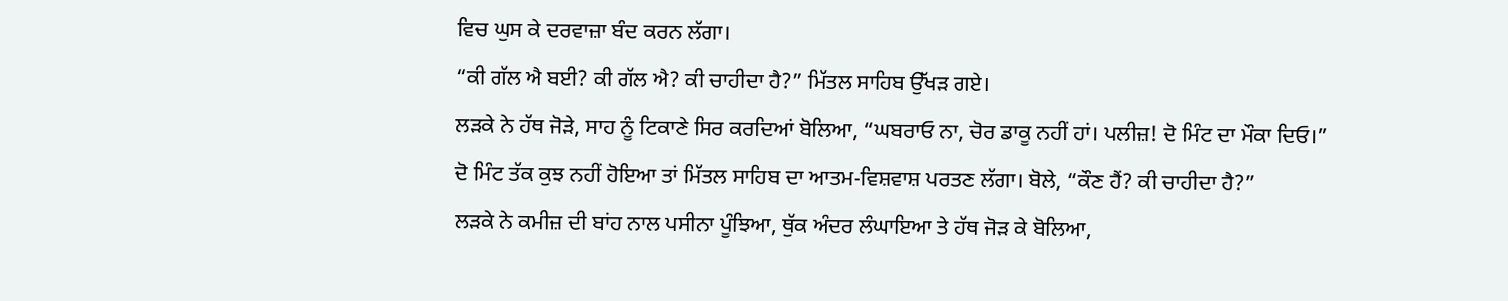ਵਿਚ ਘੁਸ ਕੇ ਦਰਵਾਜ਼ਾ ਬੰਦ ਕਰਨ ਲੱਗਾ।
“ਕੀ ਗੱਲ ਐ ਬਈ? ਕੀ ਗੱਲ ਐ? ਕੀ ਚਾਹੀਦਾ ਹੈ?” ਮਿੱਤਲ ਸਾਹਿਬ ਉੱਖੜ ਗਏ।
ਲੜਕੇ ਨੇ ਹੱਥ ਜੋੜੇ, ਸਾਹ ਨੂੰ ਟਿਕਾਣੇ ਸਿਰ ਕਰਦਿਆਂ ਬੋਲਿਆ, “ਘਬਰਾਓ ਨਾ, ਚੋਰ ਡਾਕੂ ਨਹੀਂ ਹਾਂ। ਪਲੀਜ਼! ਦੋ ਮਿੰਟ ਦਾ ਮੌਕਾ ਦਿਓ।”
ਦੋ ਮਿੰਟ ਤੱਕ ਕੁਝ ਨਹੀਂ ਹੋਇਆ ਤਾਂ ਮਿੱਤਲ ਸਾਹਿਬ ਦਾ ਆਤਮ-ਵਿਸ਼ਵਾਸ਼ ਪਰਤਣ ਲੱਗਾ। ਬੋਲੇ, “ਕੌਣ ਹੈਂ? ਕੀ ਚਾਹੀਦਾ ਹੈ?”
ਲੜਕੇ ਨੇ ਕਮੀਜ਼ ਦੀ ਬਾਂਹ ਨਾਲ ਪਸੀਨਾ ਪੂੰਝਿਆ, ਥੁੱਕ ਅੰਦਰ ਲੰਘਾਇਆ ਤੇ ਹੱਥ ਜੋੜ ਕੇ ਬੋਲਿਆ,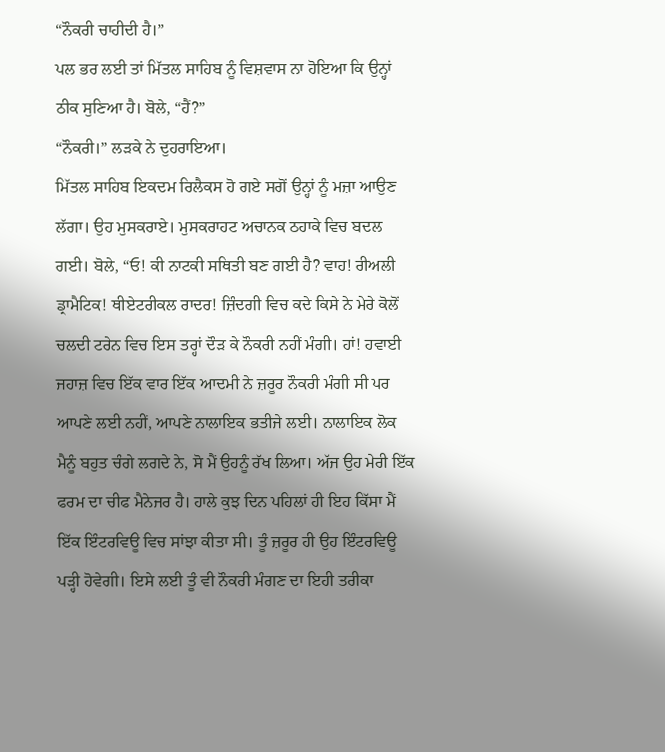“ਨੌਕਰੀ ਚਾਹੀਦੀ ਹੈ।”
ਪਲ ਭਰ ਲਈ ਤਾਂ ਮਿੱਤਲ ਸਾਹਿਬ ਨੂੰ ਵਿਸ਼ਵਾਸ ਨਾ ਹੋਇਆ ਕਿ ਉਨ੍ਹਾਂ ਠੀਕ ਸੁਣਿਆ ਹੈ। ਬੋਲੇ, “ਹੈਂ?”
“ਨੌਕਰੀ।” ਲੜਕੇ ਨੇ ਦੁਹਰਾਇਆ।
ਮਿੱਤਲ ਸਾਹਿਬ ਇਕਦਮ ਰਿਲੈਕਸ ਹੋ ਗਏ ਸਗੋਂ ਉਨ੍ਹਾਂ ਨੂੰ ਮਜ਼ਾ ਆਉਣ ਲੱਗਾ। ਉਹ ਮੁਸਕਰਾਏ। ਮੁਸਕਰਾਹਟ ਅਚਾਨਕ ਠਹਾਕੇ ਵਿਚ ਬਦਲ ਗਈ। ਬੋਲੇ, “ਓ! ਕੀ ਨਾਟਕੀ ਸਥਿਤੀ ਬਣ ਗਈ ਹੈ? ਵਾਹ! ਰੀਅਲੀ ਡ੍ਰਾਮੈਟਿਕ! ਥੀਏਟਰੀਕਲ ਰਾਦਰ! ਜ਼ਿੰਦਗੀ ਵਿਚ ਕਦੇ ਕਿਸੇ ਨੇ ਮੇਰੇ ਕੋਲੋਂ ਚਲਦੀ ਟਰੇਨ ਵਿਚ ਇਸ ਤਰ੍ਹਾਂ ਦੌੜ ਕੇ ਨੌਕਰੀ ਨਹੀਂ ਮੰਗੀ। ਹਾਂ! ਹਵਾਈ ਜਹਾਜ਼ ਵਿਚ ਇੱਕ ਵਾਰ ਇੱਕ ਆਦਮੀ ਨੇ ਜ਼ਰੂਰ ਨੌਕਰੀ ਮੰਗੀ ਸੀ ਪਰ ਆਪਣੇ ਲਈ ਨਹੀਂ, ਆਪਣੇ ਨਾਲਾਇਕ ਭਤੀਜੇ ਲਈ। ਨਾਲਾਇਕ ਲੋਕ ਮੈਨੂੰ ਬਹੁਤ ਚੰਗੇ ਲਗਦੇ ਨੇ, ਸੋ ਮੈਂ ਉਹਨੂੰ ਰੱਖ ਲਿਆ। ਅੱਜ ਉਹ ਮੇਰੀ ਇੱਕ ਫਰਮ ਦਾ ਚੀਫ ਮੈਨੇਜਰ ਹੈ। ਹਾਲੇ ਕੁਝ ਦਿਨ ਪਹਿਲਾਂ ਹੀ ਇਹ ਕਿੱਸਾ ਮੈਂ ਇੱਕ ਇੰਟਰਵਿਊ ਵਿਚ ਸਾਂਝਾ ਕੀਤਾ ਸੀ। ਤੂੰ ਜ਼ਰੂਰ ਹੀ ਉਹ ਇੰਟਰਵਿਊ ਪੜ੍ਹੀ ਹੋਵੇਗੀ। ਇਸੇ ਲਈ ਤੂੰ ਵੀ ਨੌਕਰੀ ਮੰਗਣ ਦਾ ਇਹੀ ਤਰੀਕਾ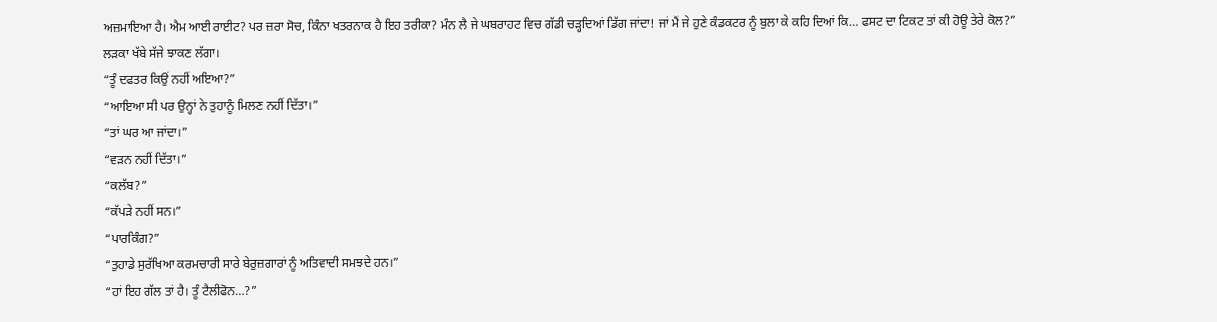ਅਜ਼ਮਾਇਆ ਹੈ। ਐਮ ਆਈ ਰਾਈਟ? ਪਰ ਜ਼ਰਾ ਸੋਚ, ਕਿੰਨਾ ਖਤਰਨਾਕ ਹੈ ਇਹ ਤਰੀਕਾ? ਮੰਨ ਲੈ ਜੇ ਘਬਰਾਹਟ ਵਿਚ ਗੱਡੀ ਚੜ੍ਹਦਿਆਂ ਡਿੱਗ ਜਾਂਦਾ! ਜਾਂ ਮੈਂ ਜੇ ਹੁਣੇ ਕੰਡਕਟਰ ਨੂੰ ਬੁਲਾ ਕੇ ਕਹਿ ਦਿਆਂ ਕਿ… ਫਸਟ ਦਾ ਟਿਕਟ ਤਾਂ ਕੀ ਹੋਊ ਤੇਰੇ ਕੋਲ?”
ਲੜਕਾ ਖੱਬੇ ਸੱਜੇ ਝਾਕਣ ਲੱਗਾ।
“ਤੂੰ ਦਫਤਰ ਕਿਉਂ ਨਹੀਂ ਅਇਆ?”
“ਆਇਆ ਸੀ ਪਰ ਉਨ੍ਹਾਂ ਨੇ ਤੁਹਾਨੂੰ ਮਿਲਣ ਨਹੀਂ ਦਿੱਤਾ।”
“ਤਾਂ ਘਰ ਆ ਜਾਂਦਾ।”
“ਵੜਨ ਨਹੀਂ ਦਿੱਤਾ।”
“ਕਲੱਬ?”
“ਕੱਪੜੇ ਨਹੀਂ ਸਨ।”
“ਪਾਰਕਿੰਗ?”
“ਤੁਹਾਡੇ ਸੁਰੱਖਿਆ ਕਰਮਚਾਰੀ ਸਾਰੇ ਬੇਰੁਜ਼ਗਾਰਾਂ ਨੂੰ ਅਤਿਵਾਦੀ ਸਮਝਦੇ ਹਨ।”
“ਹਾਂ ਇਹ ਗੱਲ ਤਾਂ ਹੈ। ਤੂੰ ਟੈਲੀਫੋਨ…?”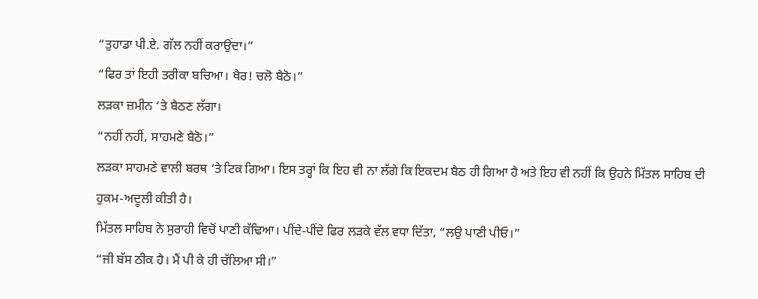“ਤੁਹਾਡਾ ਪੀ.ਏ. ਗੱਲ ਨਹੀਂ ਕਰਾਉਂਦਾ।”
“ਫਿਰ ਤਾਂ ਇਹੀ ਤਰੀਕਾ ਬਚਿਆ। ਖੈਰ! ਚਲੋ ਬੈਠੋ।”
ਲੜਕਾ ਜ਼ਮੀਨ ‘ਤੇ ਬੈਠਣ ਲੱਗਾ।
“ਨਹੀਂ ਨਹੀਂ, ਸਾਹਮਣੇ ਬੈਠੋ।”
ਲੜਕਾ ਸਾਹਮਣੇ ਵਾਲੀ ਬਰਥ ‘ਤੇ ਟਿਕ ਗਿਆ। ਇਸ ਤਰ੍ਹਾਂ ਕਿ ਇਹ ਵੀ ਨਾ ਲੱਗੇ ਕਿ ਇਕਦਮ ਬੈਠ ਹੀ ਗਿਆ ਹੈ ਅਤੇ ਇਹ ਵੀ ਨਹੀਂ ਕਿ ਉਹਨੇ ਮਿੱਤਲ ਸਾਹਿਬ ਦੀ ਹੁਕਮ-ਅਦੂਲੀ ਕੀਤੀ ਹੈ।
ਮਿੱਤਲ ਸਾਹਿਬ ਨੇ ਸੁਰਾਹੀ ਵਿਚੋਂ ਪਾਣੀ ਕੱਢਿਆ। ਪੀਂਦੇ-ਪੀਂਦੇ ਫਿਰ ਲੜਕੇ ਵੱਲ ਵਧਾ ਦਿੱਤਾ, “ਲਉ ਪਾਣੀ ਪੀਓ।”
“ਜੀ ਬੱਸ ਠੀਕ ਹੈ। ਮੈਂ ਪੀ ਕੇ ਹੀ ਚੱਲਿਆ ਸੀ।”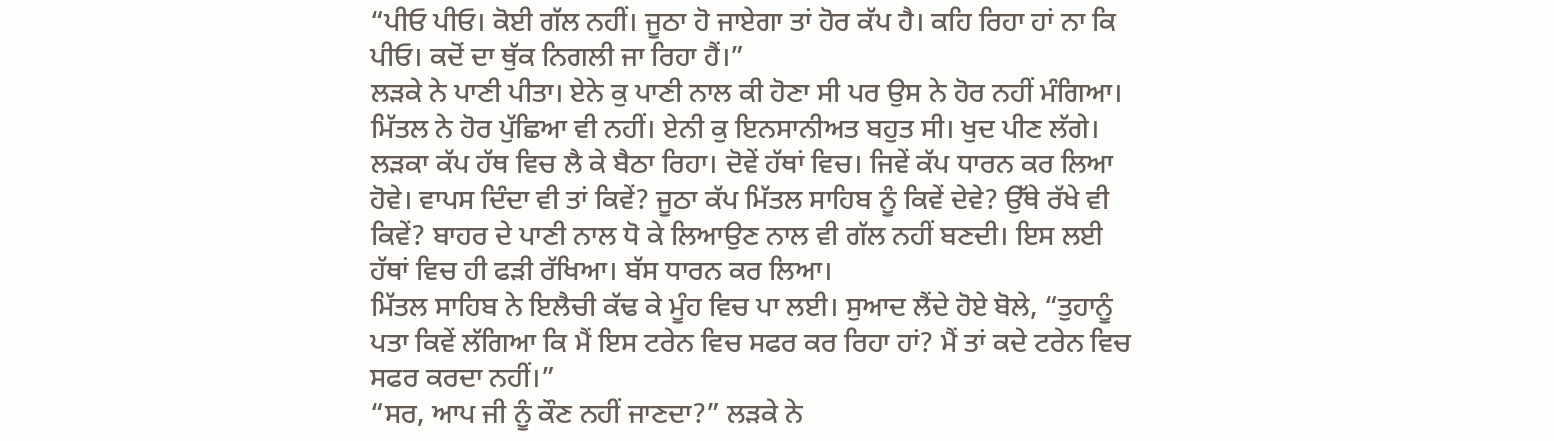“ਪੀਓ ਪੀਓ। ਕੋਈ ਗੱਲ ਨਹੀਂ। ਜੂਠਾ ਹੋ ਜਾਏਗਾ ਤਾਂ ਹੋਰ ਕੱਪ ਹੈ। ਕਹਿ ਰਿਹਾ ਹਾਂ ਨਾ ਕਿ ਪੀਓ। ਕਦੋਂ ਦਾ ਥੁੱਕ ਨਿਗਲੀ ਜਾ ਰਿਹਾ ਹੈਂ।”
ਲੜਕੇ ਨੇ ਪਾਣੀ ਪੀਤਾ। ਏਨੇ ਕੁ ਪਾਣੀ ਨਾਲ ਕੀ ਹੋਣਾ ਸੀ ਪਰ ਉਸ ਨੇ ਹੋਰ ਨਹੀਂ ਮੰਗਿਆ। ਮਿੱਤਲ ਨੇ ਹੋਰ ਪੁੱਛਿਆ ਵੀ ਨਹੀਂ। ਏਨੀ ਕੁ ਇਨਸਾਨੀਅਤ ਬਹੁਤ ਸੀ। ਖੁਦ ਪੀਣ ਲੱਗੇ। ਲੜਕਾ ਕੱਪ ਹੱਥ ਵਿਚ ਲੈ ਕੇ ਬੈਠਾ ਰਿਹਾ। ਦੋਵੇਂ ਹੱਥਾਂ ਵਿਚ। ਜਿਵੇਂ ਕੱਪ ਧਾਰਨ ਕਰ ਲਿਆ ਹੋਵੇ। ਵਾਪਸ ਦਿੰਦਾ ਵੀ ਤਾਂ ਕਿਵੇਂ? ਜੂਠਾ ਕੱਪ ਮਿੱਤਲ ਸਾਹਿਬ ਨੂੰ ਕਿਵੇਂ ਦੇਵੇ? ਉੱਥੇ ਰੱਖੇ ਵੀ ਕਿਵੇਂ? ਬਾਹਰ ਦੇ ਪਾਣੀ ਨਾਲ ਧੋ ਕੇ ਲਿਆਉਣ ਨਾਲ ਵੀ ਗੱਲ ਨਹੀਂ ਬਣਦੀ। ਇਸ ਲਈ ਹੱਥਾਂ ਵਿਚ ਹੀ ਫੜੀ ਰੱਖਿਆ। ਬੱਸ ਧਾਰਨ ਕਰ ਲਿਆ।
ਮਿੱਤਲ ਸਾਹਿਬ ਨੇ ਇਲੈਚੀ ਕੱਢ ਕੇ ਮੂੰਹ ਵਿਚ ਪਾ ਲਈ। ਸੁਆਦ ਲੈਂਦੇ ਹੋਏ ਬੋਲੇ, “ਤੁਹਾਨੂੰ ਪਤਾ ਕਿਵੇਂ ਲੱਗਿਆ ਕਿ ਮੈਂ ਇਸ ਟਰੇਨ ਵਿਚ ਸਫਰ ਕਰ ਰਿਹਾ ਹਾਂ? ਮੈਂ ਤਾਂ ਕਦੇ ਟਰੇਨ ਵਿਚ ਸਫਰ ਕਰਦਾ ਨਹੀਂ।”
“ਸਰ, ਆਪ ਜੀ ਨੂੰ ਕੌਣ ਨਹੀਂ ਜਾਣਦਾ?” ਲੜਕੇ ਨੇ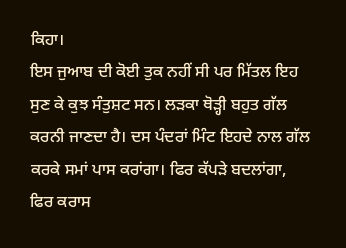ਕਿਹਾ।
ਇਸ ਜੁਆਬ ਦੀ ਕੋਈ ਤੁਕ ਨਹੀਂ ਸੀ ਪਰ ਮਿੱਤਲ ਇਹ ਸੁਣ ਕੇ ਕੁਝ ਸੰਤੁਸ਼ਟ ਸਨ। ਲੜਕਾ ਥੋੜ੍ਹੀ ਬਹੁਤ ਗੱਲ ਕਰਨੀ ਜਾਣਦਾ ਹੈ। ਦਸ ਪੰਦਰਾਂ ਮਿੰਟ ਇਹਦੇ ਨਾਲ ਗੱਲ ਕਰਕੇ ਸਮਾਂ ਪਾਸ ਕਰਾਂਗਾ। ਫਿਰ ਕੱਪੜੇ ਬਦਲਾਂਗਾ, ਫਿਰ ਕਰਾਸ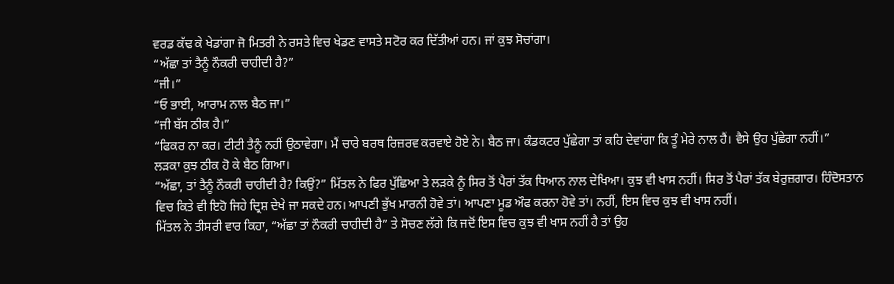ਵਰਡ ਕੱਢ ਕੇ ਖੇਡਾਂਗਾ ਜੋ ਮਿਤਰੀ ਨੇ ਰਸਤੇ ਵਿਚ ਖੇਡਣ ਵਾਸਤੇ ਸਟੋਰ ਕਰ ਦਿੱਤੀਆਂ ਹਨ। ਜਾਂ ਕੁਝ ਸੋਚਾਂਗਾ।
“ਅੱਛਾ ਤਾਂ ਤੈਨੂੰ ਨੌਕਰੀ ਚਾਹੀਦੀ ਹੈ?”
“ਜੀ।”
“ਓ ਭਾਈ, ਆਰਾਮ ਨਾਲ ਬੈਠ ਜਾ।”
“ਜੀ ਬੱਸ ਠੀਕ ਹੈ।”
“ਫਿਕਰ ਨਾ ਕਰ। ਟੀਟੀ ਤੈਨੂੰ ਨਹੀਂ ਉਠਾਵੇਗਾ। ਮੈਂ ਚਾਰੇ ਬਰਥ ਰਿਜ਼ਰਵ ਕਰਵਾਏ ਹੋਏ ਨੇ। ਬੈਠ ਜਾ। ਕੰਡਕਟਰ ਪੁੱਛੇਗਾ ਤਾਂ ਕਹਿ ਦੇਵਾਂਗਾ ਕਿ ਤੂੰ ਮੇਰੇ ਨਾਲ ਹੈਂ। ਵੈਸੇ ਉਹ ਪੁੱਛੇਗਾ ਨਹੀਂ।”
ਲੜਕਾ ਕੁਝ ਠੀਕ ਹੋ ਕੇ ਬੈਠ ਗਿਆ।
“ਅੱਛਾ, ਤਾਂ ਤੈਨੂੰ ਨੌਕਰੀ ਚਾਹੀਦੀ ਹੈ? ਕਿਉਂ?” ਮਿੱਤਲ ਨੇ ਫਿਰ ਪੁੱਛਿਆ ਤੇ ਲੜਕੇ ਨੂੰ ਸਿਰ ਤੋਂ ਪੈਰਾਂ ਤੱਕ ਧਿਆਨ ਨਾਲ ਦੇਖਿਆ। ਕੁਝ ਵੀ ਖਾਸ ਨਹੀਂ। ਸਿਰ ਤੋਂ ਪੈਰਾਂ ਤੱਕ ਬੇਰੁਜ਼ਗਾਰ। ਹਿੰਦੋਸਤਾਨ ਵਿਚ ਕਿਤੇ ਵੀ ਇਹੋ ਜਿਹੇ ਦ੍ਰਿਸ਼ ਦੇਖੇ ਜਾ ਸਕਦੇ ਹਨ। ਆਪਣੀ ਭੁੱਖ ਮਾਰਨੀ ਹੋਵੇ ਤਾਂ। ਆਪਣਾ ਮੂਡ ਔਫ ਕਰਨਾ ਹੋਵੇ ਤਾਂ। ਨਹੀਂ, ਇਸ ਵਿਚ ਕੁਝ ਵੀ ਖਾਸ ਨਹੀਂ।
ਮਿੱਤਲ ਨੇ ਤੀਸਰੀ ਵਾਰ ਕਿਹਾ, “ਅੱਛਾ ਤਾਂ ਨੌਕਰੀ ਚਾਹੀਦੀ ਹੈ” ਤੇ ਸੋਚਣ ਲੱਗੇ ਕਿ ਜਦੋਂ ਇਸ ਵਿਚ ਕੁਝ ਵੀ ਖਾਸ ਨਹੀਂ ਹੈ ਤਾਂ ਉਹ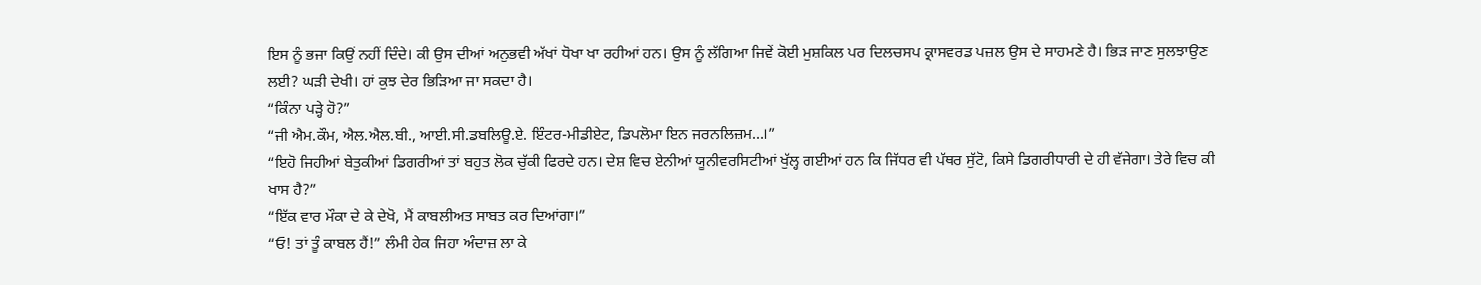ਇਸ ਨੂੰ ਭਜਾ ਕਿਉਂ ਨਹੀਂ ਦਿੰਦੇ। ਕੀ ਉਸ ਦੀਆਂ ਅਨੁਭਵੀ ਅੱਖਾਂ ਧੋਖਾ ਖਾ ਰਹੀਆਂ ਹਨ। ਉਸ ਨੂੰ ਲੱਗਿਆ ਜਿਵੇਂ ਕੋਈ ਮੁਸ਼ਕਿਲ ਪਰ ਦਿਲਚਸਪ ਕ੍ਰਾਸਵਰਡ ਪਜ਼ਲ ਉਸ ਦੇ ਸਾਹਮਣੇ ਹੈ। ਭਿੜ ਜਾਣ ਸੁਲਝਾਉਣ ਲਈ? ਘੜੀ ਦੇਖੀ। ਹਾਂ ਕੁਝ ਦੇਰ ਭਿੜਿਆ ਜਾ ਸਕਦਾ ਹੈ।
“ਕਿੰਨਾ ਪੜ੍ਹੇ ਹੋ?”
“ਜੀ ਐਮ.ਕੌਮ, ਐਲ.ਐਲ.ਬੀ., ਆਈ.ਸੀ.ਡਬਲਿਊ.ਏ. ਇੰਟਰ-ਮੀਡੀਏਟ, ਡਿਪਲੋਮਾ ਇਨ ਜਰਨਲਿਜ਼ਮ…।”
“ਇਹੋ ਜਿਹੀਆਂ ਬੇਤੁਕੀਆਂ ਡਿਗਰੀਆਂ ਤਾਂ ਬਹੁਤ ਲੋਕ ਚੁੱਕੀ ਫਿਰਦੇ ਹਨ। ਦੇਸ਼ ਵਿਚ ਏਨੀਆਂ ਯੂਨੀਵਰਸਿਟੀਆਂ ਖੁੱਲ੍ਹ ਗਈਆਂ ਹਨ ਕਿ ਜਿੱਧਰ ਵੀ ਪੱਥਰ ਸੁੱਟੋ, ਕਿਸੇ ਡਿਗਰੀਧਾਰੀ ਦੇ ਹੀ ਵੱਜੇਗਾ। ਤੇਰੇ ਵਿਚ ਕੀ ਖਾਸ ਹੈ?”
“ਇੱਕ ਵਾਰ ਮੌਕਾ ਦੇ ਕੇ ਦੇਖੋ, ਮੈਂ ਕਾਬਲੀਅਤ ਸਾਬਤ ਕਰ ਦਿਆਂਗਾ।”
“ਓ! ਤਾਂ ਤੂੰ ਕਾਬਲ ਹੈਂ!” ਲੰਮੀ ਹੇਕ ਜਿਹਾ ਅੰਦਾਜ਼ ਲਾ ਕੇ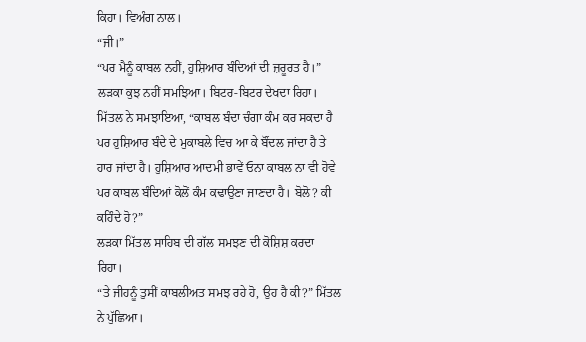ਕਿਹਾ। ਵਿਅੰਗ ਨਾਲ।
“ਜੀ।”
“ਪਰ ਮੈਨੂੰ ਕਾਬਲ ਨਹੀਂ, ਹੁਸ਼ਿਆਰ ਬੰਦਿਆਂ ਦੀ ਜ਼ਰੂਰਤ ਹੈ।”
ਲੜਕਾ ਕੁਝ ਨਹੀਂ ਸਮਝਿਆ। ਬਿਟਰ-ਬਿਟਰ ਦੇਖਦਾ ਰਿਹਾ।
ਮਿੱਤਲ ਨੇ ਸਮਝਾਇਆ, “ਕਾਬਲ ਬੰਦਾ ਚੰਗਾ ਕੰਮ ਕਰ ਸਕਦਾ ਹੈ ਪਰ ਹੁਸ਼ਿਆਰ ਬੰਦੇ ਦੇ ਮੁਕਾਬਲੇ ਵਿਚ ਆ ਕੇ ਬੌਂਦਲ ਜਾਂਦਾ ਹੈ ਤੇ ਹਾਰ ਜਾਂਦਾ ਹੈ। ਹੁਸ਼ਿਆਰ ਆਦਮੀ ਭਾਵੇਂ ਓਨਾ ਕਾਬਲ ਨਾ ਵੀ ਹੋਵੇ ਪਰ ਕਾਬਲ ਬੰਦਿਆਂ ਕੋਲੋਂ ਕੰਮ ਕਢਾਉਣਾ ਜਾਣਦਾ ਹੈ। ਬੋਲੋ? ਕੀ ਕਹਿੰਦੇ ਹੋ?”
ਲੜਕਾ ਮਿੱਤਲ ਸਾਹਿਬ ਦੀ ਗੱਲ ਸਮਝਣ ਦੀ ਕੋਸ਼ਿਸ਼ ਕਰਦਾ ਰਿਹਾ।
“ਤੇ ਜੀਹਨੂੰ ਤੁਸੀਂ ਕਾਬਲੀਅਤ ਸਮਝ ਰਹੇ ਹੋ, ਉਹ ਹੈ ਕੀ?” ਮਿੱਤਲ ਨੇ ਪੁੱਛਿਆ।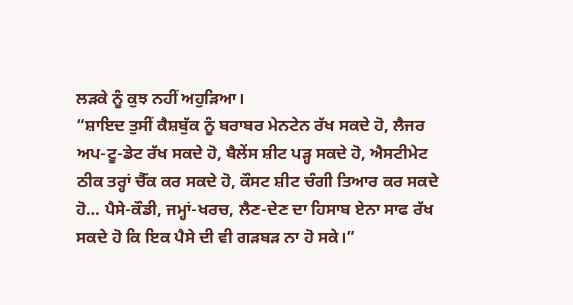ਲੜਕੇ ਨੂੰ ਕੁਝ ਨਹੀਂ ਅਹੁੜਿਆ।
“ਸ਼ਾਇਦ ਤੁਸੀਂ ਕੈਸ਼ਬੁੱਕ ਨੂੰ ਬਰਾਬਰ ਮੇਨਟੇਨ ਰੱਖ ਸਕਦੇ ਹੋ, ਲੈਜਰ ਅਪ-ਟੂ-ਡੇਟ ਰੱਖ ਸਕਦੇ ਹੋ, ਬੈਲੇਂਸ ਸ਼ੀਟ ਪੜ੍ਹ ਸਕਦੇ ਹੋ, ਐਸਟੀਮੇਟ ਠੀਕ ਤਰ੍ਹਾਂ ਚੈੱਕ ਕਰ ਸਕਦੇ ਹੋ, ਕੌਸਟ ਸ਼ੀਟ ਚੰਗੀ ਤਿਆਰ ਕਰ ਸਕਦੇ ਹੋ… ਪੈਸੇ-ਕੌਡੀ, ਜਮ੍ਹਾਂ-ਖਰਚ, ਲੈਣ-ਦੇਣ ਦਾ ਹਿਸਾਬ ਏਨਾ ਸਾਫ ਰੱਖ ਸਕਦੇ ਹੋ ਕਿ ਇਕ ਪੈਸੇ ਦੀ ਵੀ ਗੜਬੜ ਨਾ ਹੋ ਸਕੇ।”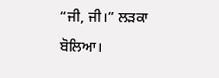“ਜੀ, ਜੀ।” ਲੜਕਾ ਬੋਲਿਆ।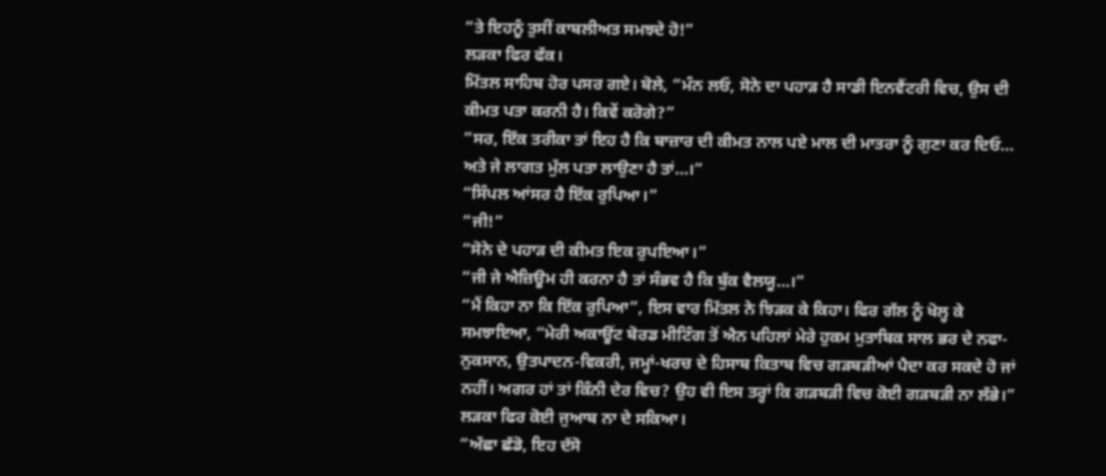“ਤੇ ਇਹਨੂੰ ਤੁਸੀਂ ਕਾਬਲੀਅਤ ਸਮਝਦੇ ਹੋ!”
ਲੜਕਾ ਫਿਰ ਫੱਕ।
ਮਿੱਤਲ ਸਾਹਿਬ ਹੋਰ ਪਸਰ ਗਏ। ਬੋਲੇ, “ਮੰਨ ਲਓ, ਸੋਨੇ ਦਾ ਪਹਾੜ ਹੈ ਸਾਡੀ ਇਨਵੈਂਟਰੀ ਵਿਚ, ਉਸ ਦੀ ਕੀਮਤ ਪਤਾ ਕਰਨੀ ਹੈ। ਕਿਵੇਂ ਕਰੋਗੇ?”
“ਸਰ, ਇੱਕ ਤਰੀਕਾ ਤਾਂ ਇਹ ਹੈ ਕਿ ਬਾਜ਼ਾਰ ਦੀ ਕੀਮਤ ਨਾਲ ਪਏ ਮਾਲ ਦੀ ਮਾਤਰਾ ਨੂੰ ਗੁਣਾ ਕਰ ਦਿਓ… ਅਤੇ ਜੇ ਲਾਗਤ ਮੁੱਲ ਪਤਾ ਲਾਉਣਾ ਹੈ ਤਾਂ…।”
“ਸਿੰਪਲ ਆਂਸਰ ਹੈ ਇੱਕ ਰੁਪਿਆ।”
“ਜੀ!”
“ਸੋਨੇ ਦੇ ਪਹਾੜ ਦੀ ਕੀਮਤ ਇਕ ਰੁਪਇਆ।”
“ਜੀ ਜੇ ਐਜ਼ਿਊਮ ਹੀ ਕਰਨਾ ਹੈ ਤਾਂ ਸੰਭਵ ਹੈ ਕਿ ਬੁੱਕ ਵੈਲਯੂ…।”
“ਮੈਂ ਕਿਹਾ ਨਾ ਕਿ ਇੱਕ ਰੁਪਿਆ”, ਇਸ ਵਾਰ ਮਿੱਤਲ ਨੇ ਝਿੜਕ ਕੇ ਕਿਹਾ। ਫਿਰ ਗੱਲ ਨੂੰ ਖੋਲ੍ਹ ਕੇ ਸਮਝਾਇਆ, “ਮੇਰੀ ਅਕਾਊਂਟ ਬੋਰਡ ਮੀਟਿੰਗ ਤੋਂ ਐਨ ਪਹਿਲਾਂ ਮੇਰੇ ਹੁਕਮ ਮੁਤਾਬਿਕ ਸਾਲ ਭਰ ਦੇ ਨਫਾ-ਨੁਕਸਾਨ, ਉਤਪਾਦਨ-ਵਿਕਰੀ, ਜਮ੍ਹਾਂ-ਖਰਚ ਦੇ ਹਿਸਾਬ ਕਿਤਾਬ ਵਿਚ ਗੜਬੜੀਆਂ ਪੈਦਾ ਕਰ ਸਕਦੇ ਹੋ ਜਾਂ ਨਹੀਂ। ਅਗਰ ਹਾਂ ਤਾਂ ਕਿੰਨੀ ਦੇਰ ਵਿਚ? ਉਹ ਵੀ ਇਸ ਤਰ੍ਹਾਂ ਕਿ ਗੜਬੜੀ ਵਿਚ ਕੋਈ ਗੜਬੜੀ ਨਾ ਲੱਭੇ।”
ਲੜਕਾ ਫਿਰ ਕੋਈ ਜੁਆਬ ਨਾ ਦੇ ਸਕਿਆ।
“ਅੱਛਾ ਛੱਡੋ, ਇਹ ਦੱਸੋ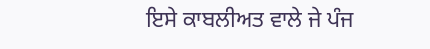ਇਸੇ ਕਾਬਲੀਅਤ ਵਾਲੇ ਜੇ ਪੰਜ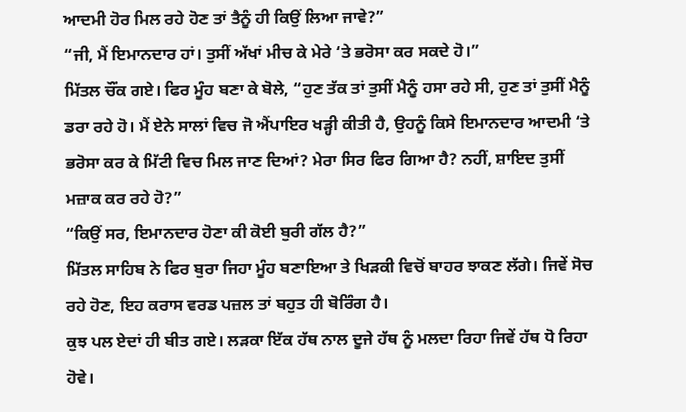ਆਦਮੀ ਹੋਰ ਮਿਲ ਰਹੇ ਹੋਣ ਤਾਂ ਤੈਨੂੰ ਹੀ ਕਿਉਂ ਲਿਆ ਜਾਵੇ?”
“ਜੀ, ਮੈਂ ਇਮਾਨਦਾਰ ਹਾਂ। ਤੁਸੀਂ ਅੱਖਾਂ ਮੀਚ ਕੇ ਮੇਰੇ ‘ਤੇ ਭਰੋਸਾ ਕਰ ਸਕਦੇ ਹੋ।”
ਮਿੱਤਲ ਚੌਂਕ ਗਏ। ਫਿਰ ਮੂੰਹ ਬਣਾ ਕੇ ਬੋਲੇ, “ਹੁਣ ਤੱਕ ਤਾਂ ਤੁਸੀਂ ਮੈਨੂੰ ਹਸਾ ਰਹੇ ਸੀ, ਹੁਣ ਤਾਂ ਤੁਸੀਂ ਮੈਨੂੰ ਡਰਾ ਰਹੇ ਹੋ। ਮੈਂ ਏਨੇ ਸਾਲਾਂ ਵਿਚ ਜੋ ਐਂਪਾਇਰ ਖੜ੍ਹੀ ਕੀਤੀ ਹੈ, ਉਹਨੂੰ ਕਿਸੇ ਇਮਾਨਦਾਰ ਆਦਮੀ ‘ਤੇ ਭਰੋਸਾ ਕਰ ਕੇ ਮਿੱਟੀ ਵਿਚ ਮਿਲ ਜਾਣ ਦਿਆਂ? ਮੇਰਾ ਸਿਰ ਫਿਰ ਗਿਆ ਹੈ? ਨਹੀਂ, ਸ਼ਾਇਦ ਤੁਸੀਂ ਮਜ਼ਾਕ ਕਰ ਰਹੇ ਹੋ?”
“ਕਿਉਂ ਸਰ, ਇਮਾਨਦਾਰ ਹੋਣਾ ਕੀ ਕੋਈ ਬੁਰੀ ਗੱਲ ਹੈ?”
ਮਿੱਤਲ ਸਾਹਿਬ ਨੇ ਫਿਰ ਬੁਰਾ ਜਿਹਾ ਮੂੰਹ ਬਣਾਇਆ ਤੇ ਖਿੜਕੀ ਵਿਚੋਂ ਬਾਹਰ ਝਾਕਣ ਲੱਗੇ। ਜਿਵੇਂ ਸੋਚ ਰਹੇ ਹੋਣ, ਇਹ ਕਰਾਸ ਵਰਡ ਪਜ਼ਲ ਤਾਂ ਬਹੁਤ ਹੀ ਬੋਰਿੰਗ ਹੈ।
ਕੁਝ ਪਲ ਏਦਾਂ ਹੀ ਬੀਤ ਗਏ। ਲੜਕਾ ਇੱਕ ਹੱਥ ਨਾਲ ਦੂਜੇ ਹੱਥ ਨੂੰ ਮਲਦਾ ਰਿਹਾ ਜਿਵੇਂ ਹੱਥ ਧੋ ਰਿਹਾ ਹੋਵੇ।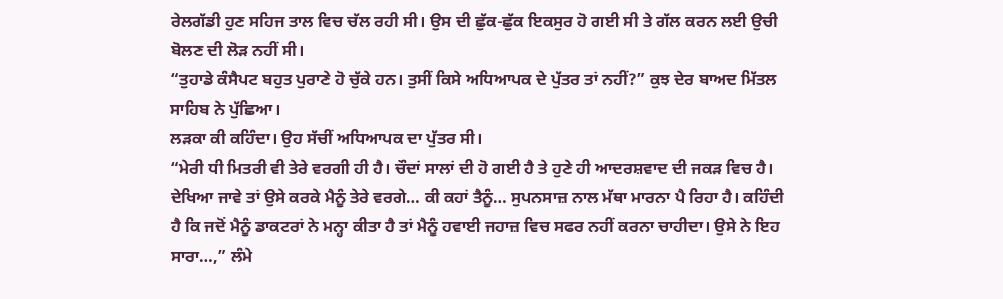ਰੇਲਗੱਡੀ ਹੁਣ ਸਹਿਜ ਤਾਲ ਵਿਚ ਚੱਲ ਰਹੀ ਸੀ। ਉਸ ਦੀ ਛੁੱਕ-ਛੁੱਕ ਇਕਸੁਰ ਹੋ ਗਈ ਸੀ ਤੇ ਗੱਲ ਕਰਨ ਲਈ ਉਚੀ ਬੋਲਣ ਦੀ ਲੋੜ ਨਹੀਂ ਸੀ।
“ਤੁਹਾਡੇ ਕੰਸੈਪਟ ਬਹੁਤ ਪੁਰਾਣੇ ਹੋ ਚੁੱਕੇ ਹਨ। ਤੁਸੀਂ ਕਿਸੇ ਅਧਿਆਪਕ ਦੇ ਪੁੱਤਰ ਤਾਂ ਨਹੀਂ?” ਕੁਝ ਦੇਰ ਬਾਅਦ ਮਿੱਤਲ ਸਾਹਿਬ ਨੇ ਪੁੱਛਿਆ।
ਲੜਕਾ ਕੀ ਕਹਿੰਦਾ। ਉਹ ਸੱਚੀਂ ਅਧਿਆਪਕ ਦਾ ਪੁੱਤਰ ਸੀ।
“ਮੇਰੀ ਧੀ ਮਿਤਰੀ ਵੀ ਤੇਰੇ ਵਰਗੀ ਹੀ ਹੈ। ਚੌਦਾਂ ਸਾਲਾਂ ਦੀ ਹੋ ਗਈ ਹੈ ਤੇ ਹੁਣੇ ਹੀ ਆਦਰਸ਼ਵਾਦ ਦੀ ਜਕੜ ਵਿਚ ਹੈ। ਦੇਖਿਆ ਜਾਵੇ ਤਾਂ ਉਸੇ ਕਰਕੇ ਮੈਨੂੰ ਤੇਰੇ ਵਰਗੇ… ਕੀ ਕਹਾਂ ਤੈਨੂੰ… ਸੁਪਨਸਾਜ਼ ਨਾਲ ਮੱਥਾ ਮਾਰਨਾ ਪੈ ਰਿਹਾ ਹੈ। ਕਹਿੰਦੀ ਹੈ ਕਿ ਜਦੋਂ ਮੈਨੂੰ ਡਾਕਟਰਾਂ ਨੇ ਮਨ੍ਹਾ ਕੀਤਾ ਹੈ ਤਾਂ ਮੈਨੂੰ ਹਵਾਈ ਜਹਾਜ਼ ਵਿਚ ਸਫਰ ਨਹੀਂ ਕਰਨਾ ਚਾਹੀਦਾ। ਉਸੇ ਨੇ ਇਹ ਸਾਰਾ…,” ਲੰਮੇ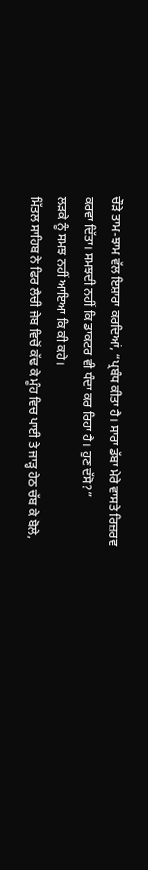ਚੌੜੇ ਤਾਮ-ਝਾਮ ਵੱਲ ਇਸ਼ਾਰਾ ਕਰਦਿਆਂ, “ਪ੍ਰਬੰਧ ਕੀਤਾ ਹੈ। ਸਾਰਾ ਡੱਬਾ ਮੇਰੇ ਵਾਸਤੇ ਰਿਜ਼ਰਵ ਕਰਵਾ ਦਿੱਤਾ। ਸਮਝਦੀ ਨਹੀਂ ਕਿ ਡਾਕਟਰ ਵੀ ਧੰਦਾ ਕਰ ਰਿਹਾ ਹੈ। ਹੁਣ ਦੱਸੋ?”
ਲੜਕੇ ਨੂੰ ਸਮਝ ਨਹੀਂ ਆਇਆ ਕਿ ਕੀ ਕਹੇ।
ਮਿੱਤਲ ਸਾਹਿਬ ਨੇ ਫਿਰ ਲੈਚੀ ਜੇਬ ਵਿਚੋਂ ਕੱਢ ਕੇ ਮੂੰਹ ਵਿਚ ਪਾਈ ਤੇ ਜਾੜ੍ਹ ਹੇਠ ਚੱਬ ਕੇ ਬੋਲੇ,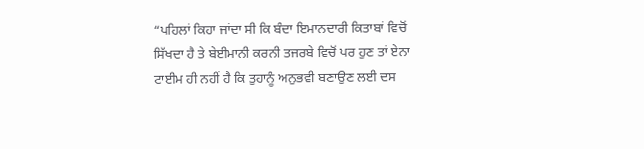“ਪਹਿਲਾਂ ਕਿਹਾ ਜਾਂਦਾ ਸੀ ਕਿ ਬੰਦਾ ਇਮਾਨਦਾਰੀ ਕਿਤਾਬਾਂ ਵਿਚੋਂ ਸਿੱਖਦਾ ਹੈ ਤੇ ਬੇਈਮਾਨੀ ਕਰਨੀ ਤਜਰਬੇ ਵਿਚੋਂ ਪਰ ਹੁਣ ਤਾਂ ਏਨਾ ਟਾਈਮ ਹੀ ਨਹੀਂ ਹੈ ਕਿ ਤੁਹਾਨੂੰ ਅਨੁਭਵੀ ਬਣਾਉਣ ਲਈ ਦਸ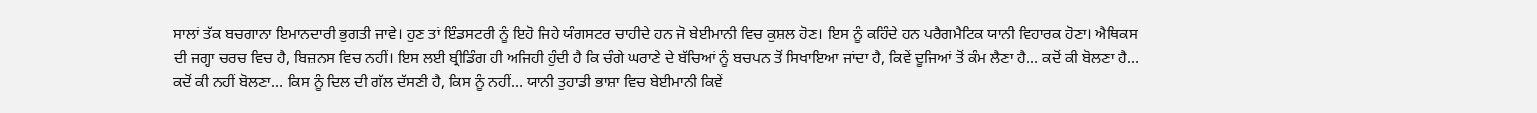ਸਾਲਾਂ ਤੱਕ ਬਚਗਾਨਾ ਇਮਾਨਦਾਰੀ ਭੁਗਤੀ ਜਾਵੇ। ਹੁਣ ਤਾਂ ਇੰਡਸਟਰੀ ਨੂੰ ਇਹੋ ਜਿਹੇ ਯੰਗਸਟਰ ਚਾਹੀਦੇ ਹਨ ਜੋ ਬੇਈਮਾਨੀ ਵਿਚ ਕੁਸ਼ਲ ਹੋਣ। ਇਸ ਨੂੰ ਕਹਿੰਦੇ ਹਨ ਪਰੈਗਮੈਟਿਕ ਯਾਨੀ ਵਿਹਾਰਕ ਹੋਣਾ। ਐਥਿਕਸ ਦੀ ਜਗ੍ਹਾ ਚਰਚ ਵਿਚ ਹੈ, ਬਿਜ਼ਨਸ ਵਿਚ ਨਹੀਂ। ਇਸ ਲਈ ਬ੍ਰੀਡਿੰਗ ਹੀ ਅਜਿਹੀ ਹੁੰਦੀ ਹੈ ਕਿ ਚੰਗੇ ਘਰਾਣੇ ਦੇ ਬੱਚਿਆਂ ਨੂੰ ਬਚਪਨ ਤੋਂ ਸਿਖਾਇਆ ਜਾਂਦਾ ਹੈ, ਕਿਵੇਂ ਦੂਜਿਆਂ ਤੋਂ ਕੰਮ ਲੈਣਾ ਹੈ… ਕਦੋਂ ਕੀ ਬੋਲਣਾ ਹੈ… ਕਦੋਂ ਕੀ ਨਹੀਂ ਬੋਲਣਾ… ਕਿਸ ਨੂੰ ਦਿਲ ਦੀ ਗੱਲ ਦੱਸਣੀ ਹੈ, ਕਿਸ ਨੂੰ ਨਹੀਂ… ਯਾਨੀ ਤੁਹਾਡੀ ਭਾਸ਼ਾ ਵਿਚ ਬੇਈਮਾਨੀ ਕਿਵੇਂ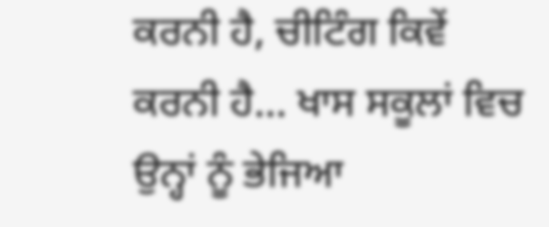ਕਰਨੀ ਹੈ, ਚੀਟਿੰਗ ਕਿਵੇਂ ਕਰਨੀ ਹੈ… ਖਾਸ ਸਕੂਲਾਂ ਵਿਚ ਉਨ੍ਹਾਂ ਨੂੰ ਭੇਜਿਆ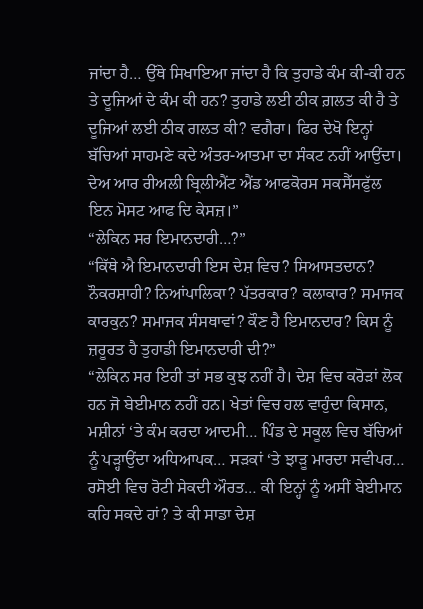ਜਾਂਦਾ ਹੈ… ਉੱਥੇ ਸਿਖਾਇਆ ਜਾਂਦਾ ਹੈ ਕਿ ਤੁਹਾਡੇ ਕੰਮ ਕੀ-ਕੀ ਹਨ ਤੇ ਦੂਜਿਆਂ ਦੇ ਕੰਮ ਕੀ ਹਨ? ਤੁਹਾਡੇ ਲਈ ਠੀਕ ਗ਼ਲਤ ਕੀ ਹੈ ਤੇ ਦੂਜਿਆਂ ਲਈ ਠੀਕ ਗਲਤ ਕੀ? ਵਗੈਰਾ। ਫਿਰ ਦੇਖੋ ਇਨ੍ਹਾਂ ਬੱਚਿਆਂ ਸਾਹਮਣੇ ਕਦੇ ਅੰਤਰ-ਆਤਮਾ ਦਾ ਸੰਕਟ ਨਹੀਂ ਆਉਂਦਾ। ਦੇਅ ਆਰ ਰੀਅਲੀ ਬ੍ਰਿਲੀਐਂਟ ਐਂਡ ਆਫਕੋਰਸ ਸਕਸੈੱਸਫੁੱਲ ਇਨ ਮੋਸਟ ਆਫ ਦਿ ਕੇਸਜ਼।”
“ਲੇਕਿਨ ਸਰ ਇਮਾਨਦਾਰੀ…?”
“ਕਿੱਥੇ ਐ ਇਮਾਨਦਾਰੀ ਇਸ ਦੇਸ਼ ਵਿਚ? ਸਿਆਸਤਦਾਨ? ਨੌਕਰਸ਼ਾਹੀ? ਨਿਆਂਪਾਲਿਕਾ? ਪੱਤਰਕਾਰ? ਕਲਾਕਾਰ? ਸਮਾਜਕ ਕਾਰਕੁਨ? ਸਮਾਜਕ ਸੰਸਥਾਵਾਂ? ਕੌਣ ਹੈ ਇਮਾਨਦਾਰ? ਕਿਸ ਨੂੰ ਜ਼ਰੂਰਤ ਹੈ ਤੁਹਾਡੀ ਇਮਾਨਦਾਰੀ ਦੀ?”
“ਲੇਕਿਨ ਸਰ ਇਹੀ ਤਾਂ ਸਭ ਕੁਝ ਨਹੀਂ ਹੈ। ਦੇਸ਼ ਵਿਚ ਕਰੋੜਾਂ ਲੋਕ ਹਨ ਜੋ ਬੇਈਮਾਨ ਨਹੀਂ ਹਨ। ਖੇਤਾਂ ਵਿਚ ਹਲ ਵਾਹੁੰਦਾ ਕਿਸਾਨ, ਮਸ਼ੀਨਾਂ ‘ਤੇ ਕੰਮ ਕਰਦਾ ਆਦਮੀ… ਪਿੰਡ ਦੇ ਸਕੂਲ ਵਿਚ ਬੱਚਿਆਂ ਨੂੰ ਪੜ੍ਹਾਉਂਦਾ ਅਧਿਆਪਕ… ਸੜਕਾਂ ‘ਤੇ ਝਾੜੂ ਮਾਰਦਾ ਸਵੀਪਰ… ਰਸੋਈ ਵਿਚ ਰੋਟੀ ਸੇਕਦੀ ਔਰਤ… ਕੀ ਇਨ੍ਹਾਂ ਨੂੰ ਅਸੀਂ ਬੇਈਮਾਨ ਕਹਿ ਸਕਦੇ ਹਾਂ? ਤੇ ਕੀ ਸਾਡਾ ਦੇਸ਼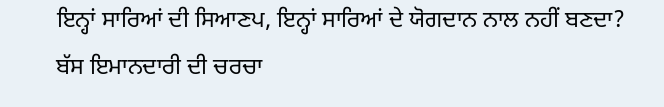ਇਨ੍ਹਾਂ ਸਾਰਿਆਂ ਦੀ ਸਿਆਣਪ, ਇਨ੍ਹਾਂ ਸਾਰਿਆਂ ਦੇ ਯੋਗਦਾਨ ਨਾਲ ਨਹੀਂ ਬਣਦਾ? ਬੱਸ ਇਮਾਨਦਾਰੀ ਦੀ ਚਰਚਾ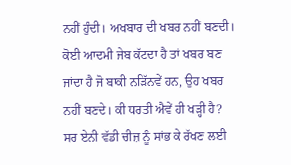ਨਹੀਂ ਹੁੰਦੀ। ਅਖਬਾਰ ਦੀ ਖਬਰ ਨਹੀਂ ਬਣਦੀ। ਕੋਈ ਆਦਮੀ ਜੇਬ ਕੱਟਦਾ ਹੈ ਤਾਂ ਖਬਰ ਬਣ ਜਾਂਦਾ ਹੈ ਜੋ ਬਾਕੀ ਨੜਿੱਨਵੇਂ ਹਨ, ਉਹ ਖਬਰ ਨਹੀਂ ਬਣਦੇ। ਕੀ ਧਰਤੀ ਐਵੇਂ ਹੀ ਖੜ੍ਹੀ ਹੈ? ਸਰ ਏਨੀ ਵੱਡੀ ਚੀਜ਼ ਨੂੰ ਸਾਂਭ ਕੇ ਰੱਖਣ ਲਈ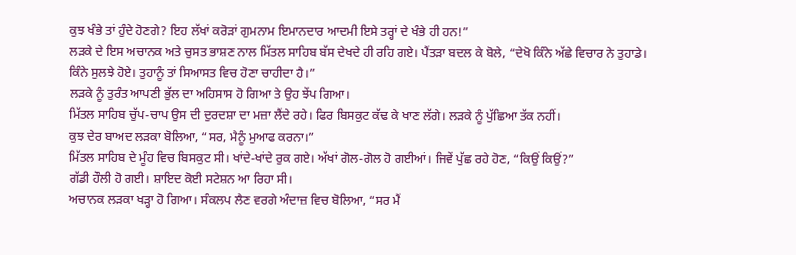ਕੁਝ ਖੰਭੇ ਤਾਂ ਹੁੰਦੇ ਹੋਣਗੇ? ਇਹ ਲੱਖਾਂ ਕਰੋੜਾਂ ਗੁਮਨਾਮ ਇਮਾਨਦਾਰ ਆਦਮੀ ਇਸੇ ਤਰ੍ਹਾਂ ਦੇ ਖੰਭੇ ਹੀ ਹਨ!”
ਲੜਕੇ ਦੇ ਇਸ ਅਚਾਨਕ ਅਤੇ ਚੁਸਤ ਭਾਸ਼ਣ ਨਾਲ ਮਿੱਤਲ ਸਾਹਿਬ ਬੱਸ ਦੇਖਦੇ ਹੀ ਰਹਿ ਗਏ। ਪੈਂਤੜਾ ਬਦਲ ਕੇ ਬੋਲੇ, “ਦੇਖੋ ਕਿੰਨੇ ਅੱਛੇ ਵਿਚਾਰ ਨੇ ਤੁਹਾਡੇ। ਕਿੰਨੇ ਸੁਲਝੇ ਹੋਏ। ਤੁਹਾਨੂੰ ਤਾਂ ਸਿਆਸਤ ਵਿਚ ਹੋਣਾ ਚਾਹੀਦਾ ਹੈ।”
ਲੜਕੇ ਨੂੰ ਤੁਰੰਤ ਆਪਣੀ ਭੁੱਲ ਦਾ ਅਹਿਸਾਸ ਹੋ ਗਿਆ ਤੇ ਉਹ ਝੇਂਪ ਗਿਆ।
ਮਿੱਤਲ ਸਾਹਿਬ ਚੁੱਪ-ਚਾਪ ਉਸ ਦੀ ਦੁਰਦਸ਼ਾ ਦਾ ਮਜ਼ਾ ਲੈਂਦੇ ਰਹੇ। ਫਿਰ ਬਿਸਕੁਟ ਕੱਢ ਕੇ ਖਾਣ ਲੱਗੇ। ਲੜਕੇ ਨੂੰ ਪੁੱਛਿਆ ਤੱਕ ਨਹੀਂ।
ਕੁਝ ਦੇਰ ਬਾਅਦ ਲੜਕਾ ਬੋਲਿਆ, “ਸਰ, ਮੈਨੂੰ ਮੁਆਫ ਕਰਨਾ।”
ਮਿੱਤਲ ਸਾਹਿਬ ਦੇ ਮੂੰਹ ਵਿਚ ਬਿਸਕੁਟ ਸੀ। ਖਾਂਦੇ-ਖਾਂਦੇ ਰੁਕ ਗਏ। ਅੱਖਾਂ ਗੋਲ-ਗੋਲ ਹੋ ਗਈਆਂ। ਜਿਵੇਂ ਪੁੱਛ ਰਹੇ ਹੋਣ, “ਕਿਉਂ ਕਿਉਂ?”
ਗੱਡੀ ਹੌਲੀ ਹੋ ਗਈ। ਸ਼ਾਇਦ ਕੋਈ ਸਟੇਸ਼ਨ ਆ ਰਿਹਾ ਸੀ।
ਅਚਾਨਕ ਲੜਕਾ ਖੜ੍ਹਾ ਹੋ ਗਿਆ। ਸੰਕਲਪ ਲੈਣ ਵਰਗੇ ਅੰਦਾਜ਼ ਵਿਚ ਬੋਲਿਆ, “ਸਰ ਮੈਂ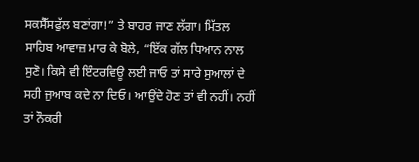ਸਕਸੈੱਸਫੁੱਲ ਬਣਾਂਗਾ!” ਤੇ ਬਾਹਰ ਜਾਣ ਲੱਗਾ। ਮਿੱਤਲ ਸਾਹਿਬ ਆਵਾਜ਼ ਮਾਰ ਕੇ ਬੋਲੇ, “ਇੱਕ ਗੱਲ ਧਿਆਨ ਨਾਲ ਸੁਣੋ। ਕਿਸੇ ਵੀ ਇੰਟਰਵਿਊ ਲਈ ਜਾਓ ਤਾਂ ਸਾਰੇ ਸੁਆਲਾਂ ਦੇ ਸਹੀ ਜੁਆਬ ਕਦੇ ਨਾ ਦਿਓ। ਆਉਂਦੇ ਹੋਣ ਤਾਂ ਵੀ ਨਹੀਂ। ਨਹੀਂ ਤਾਂ ਨੌਕਰੀ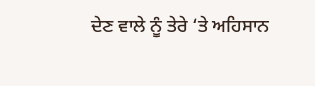ਦੇਣ ਵਾਲੇ ਨੂੰ ਤੇਰੇ ‘ਤੇ ਅਹਿਸਾਨ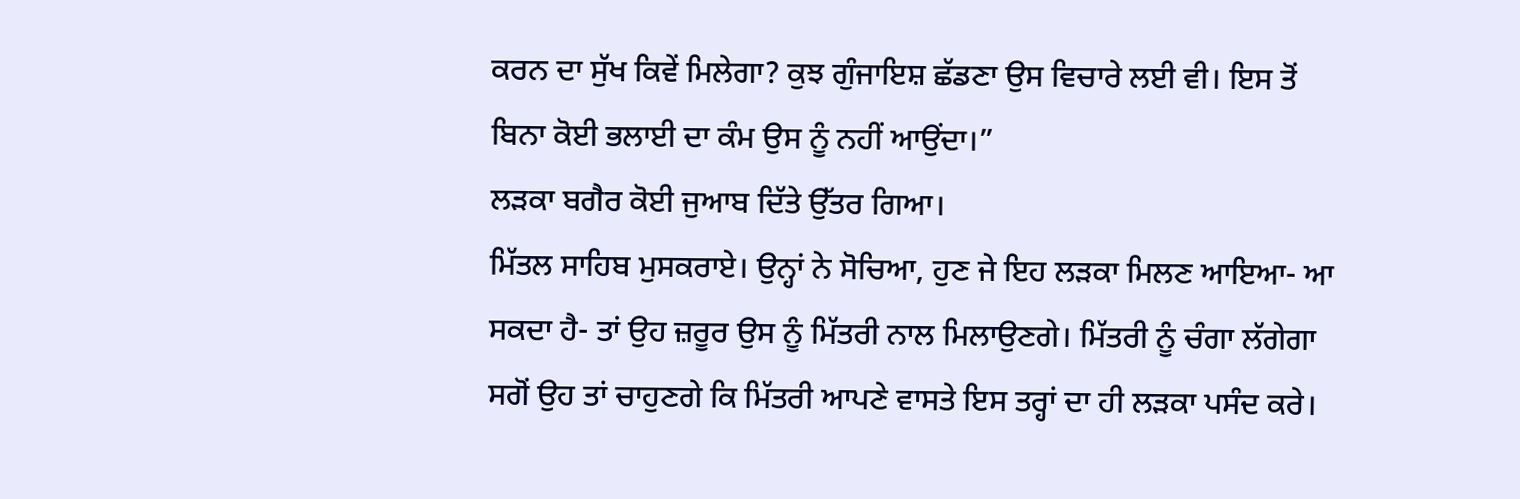ਕਰਨ ਦਾ ਸੁੱਖ ਕਿਵੇਂ ਮਿਲੇਗਾ? ਕੁਝ ਗੁੰਜਾਇਸ਼ ਛੱਡਣਾ ਉਸ ਵਿਚਾਰੇ ਲਈ ਵੀ। ਇਸ ਤੋਂ ਬਿਨਾ ਕੋਈ ਭਲਾਈ ਦਾ ਕੰਮ ਉਸ ਨੂੰ ਨਹੀਂ ਆਉਂਦਾ।”
ਲੜਕਾ ਬਗੈਰ ਕੋਈ ਜੁਆਬ ਦਿੱਤੇ ਉੱਤਰ ਗਿਆ।
ਮਿੱਤਲ ਸਾਹਿਬ ਮੁਸਕਰਾਏ। ਉਨ੍ਹਾਂ ਨੇ ਸੋਚਿਆ, ਹੁਣ ਜੇ ਇਹ ਲੜਕਾ ਮਿਲਣ ਆਇਆ- ਆ ਸਕਦਾ ਹੈ- ਤਾਂ ਉਹ ਜ਼ਰੂਰ ਉਸ ਨੂੰ ਮਿੱਤਰੀ ਨਾਲ ਮਿਲਾਉਣਗੇ। ਮਿੱਤਰੀ ਨੂੰ ਚੰਗਾ ਲੱਗੇਗਾ ਸਗੋਂ ਉਹ ਤਾਂ ਚਾਹੁਣਗੇ ਕਿ ਮਿੱਤਰੀ ਆਪਣੇ ਵਾਸਤੇ ਇਸ ਤਰ੍ਹਾਂ ਦਾ ਹੀ ਲੜਕਾ ਪਸੰਦ ਕਰੇ।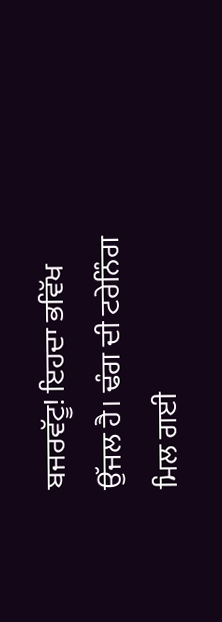ਬਜਰਵੱਟੂ! ਇਹਦਾ ਭਵਿੱਖ ਉੱਜਲ ਹੈ। ਢੰਗ ਦੀ ਟਰੇਨਿੰਗ ਮਿਲ ਗਈ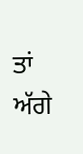ਤਾਂ ਅੱਗੇ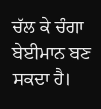ਚੱਲ ਕੇ ਚੰਗਾ ਬੇਈਮਾਨ ਬਣ ਸਕਦਾ ਹੈ।